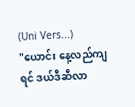(Uni Vers...)
"ယောင်း နေ့လည်ကျရင် ဒယ်ဒီဆီလာ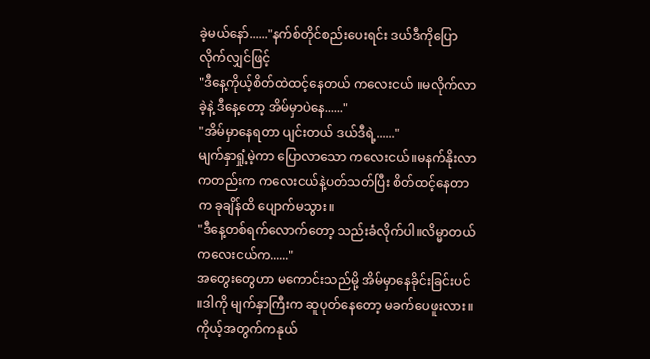ခဲ့မယ်နော်......"နက်စ်တိုင်စည်းပေးရင်း ဒယ်ဒီကိုပြောလိုက်လျှင်ဖြင့်
"ဒီနေ့ကိုယ့်စိတ်ထဲထင့်နေတယ် ကလေးငယ် ။မလိုက်လာခဲ့နဲ့ ဒီနေ့တော့ အိမ်မှာပဲနေ......"
"အိမ်မှာနေရတာ ပျင်းတယ် ဒယ်ဒီရဲ့......"
မျက်နှာရှုံ့မဲ့ကာ ပြောလာသော ကလေးငယ်။မနက်နိုးလာကတည်းက ကလေးငယ်နဲ့ပတ်သတ်ပြီး စိတ်ထင့်နေတာက ခုချိန်ထိ ပျောက်မသွား။
"ဒီနေ့တစ်ရက်လောက်တော့ သည်းခံလိုက်ပါ။လိမ္မာတယ် ကလေးငယ်က......"
အတွေးတွေဟာ မကောင်းသည်မို့ အိမ်မှာနေခိုင်းခြင်းပင် ။ဒါကို မျက်နှာကြီးက ဆူပုတ်နေတော့ မခက်ပေဖူးလား။ကိုယ့်အတွက်ကနုယ်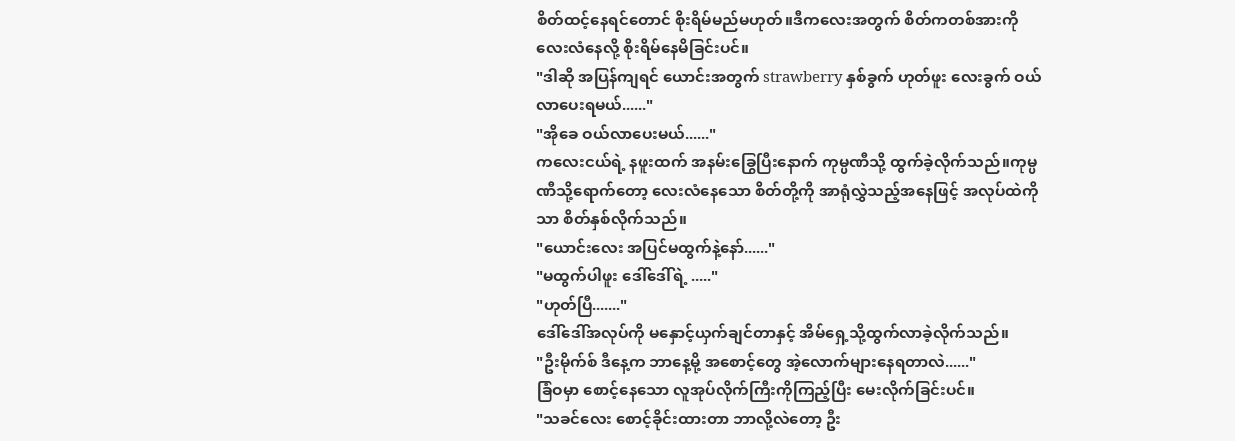စိတ်ထင့်နေရင်တောင် စိုးရိမ်မည်မဟုတ်။ဒီကလေးအတွက် စိတ်ကတစ်အားကို လေးလံနေလို့ စိုးရိမ်နေမိခြင်းပင်။
"ဒါဆို အပြန်ကျရင် ယောင်းအတွက် strawberry နှစ်ခွက် ဟုတ်ဖူး လေးခွက် ဝယ်လာပေးရမယ်......"
"အိုခေ ဝယ်လာပေးမယ်......"
ကလေးငယ်ရဲ့ နဖူးထက် အနမ်းခြွေပြီးနောက် ကုမ္ပဏီသို့ ထွက်ခဲ့လိုက်သည်။ကုမ္ပဏီသို့ရောက်တော့ လေးလံနေသော စိတ်တို့ကို အာရုံလွှဲသည့်အနေဖြင့် အလုပ်ထဲကိုသာ စိတ်နှစ်လိုက်သည်။
"ယောင်းလေး အပြင်မထွက်နဲ့နော်......"
"မထွက်ပါဖူး ဒေါ်ဒေါ်ရဲ့ ....."
"ဟုတ်ပြီ......."
ဒေါ်ဒေါ်အလုပ်ကို မနှောင့်ယှက်ချင်တာနှင့် အိမ်ရှေ့သို့ထွက်လာခဲ့လိုက်သည်။
"ဦးမိုက်စ် ဒီနေ့က ဘာနေ့မို့ အစောင့်တွေ အဲ့လောက်များနေရတာလဲ......"
ခြံဝမှာ စောင့်နေသော လူအုပ်လိုက်ကြီးကိုကြည့်ပြီး မေးလိုက်ခြင်းပင်။
"သခင်လေး စောင့်ခိုင်းထားတာ ဘာလို့လဲတော့ ဦး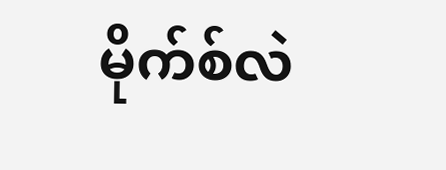မိုက်စ်လဲ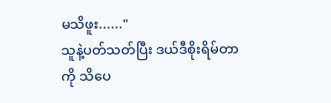မသိဖူး......"
သူနဲ့ပတ်သတ်ပြီး ဒယ်ဒီစိုးရိမ်တာကို သိပေ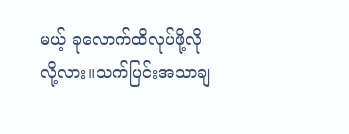မယ့် ခုလောက်ထိလုပ်ဖို့လိုလို့လား။သက်ပြင်းအသာချ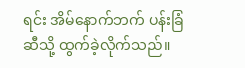ရင်း အိမ်နောက်ဘက် ပန်းခြံဆီသို့ ထွက်ခဲ့လိုက်သည်။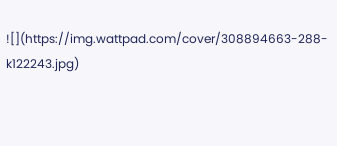![](https://img.wattpad.com/cover/308894663-288-k122243.jpg)